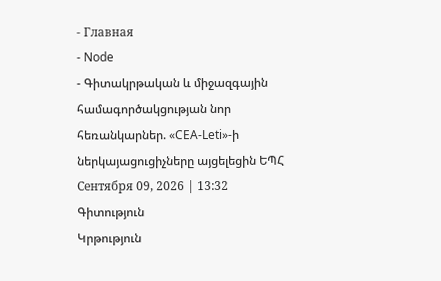- Главная
- Node
- Գիտակրթական և միջազգային համագործակցության նոր հեռանկարներ. «CEA-Leti»-ի ներկայացուցիչները այցելեցին ԵՊՀ
Сентября 09, 2026 | 13:32
Գիտություն
Կրթություն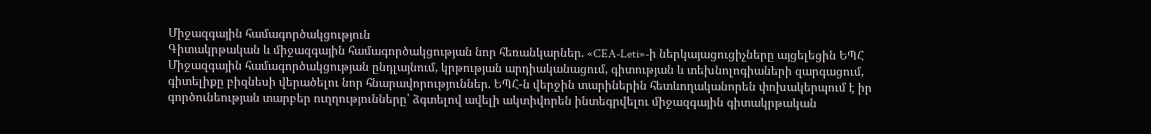Միջազգային համագործակցություն
Գիտակրթական և միջազգային համագործակցության նոր հեռանկարներ. «CEA-Leti»-ի ներկայացուցիչները այցելեցին ԵՊՀ
Միջազգային համագործակցության ընդլայնում, կրթության արդիականացում, գիտության և տեխնոլոգիաների զարգացում, գիտելիքը բիզնեսի վերածելու նոր հնարավորություններ. ԵՊՀ-ն վերջին տարիներին հետևողականորեն փոխակերպում է իր գործունեության տարբեր ուղղությունները՝ ձգտելով ավելի ակտիվորեն ինտեգրվելու միջազգային գիտակրթական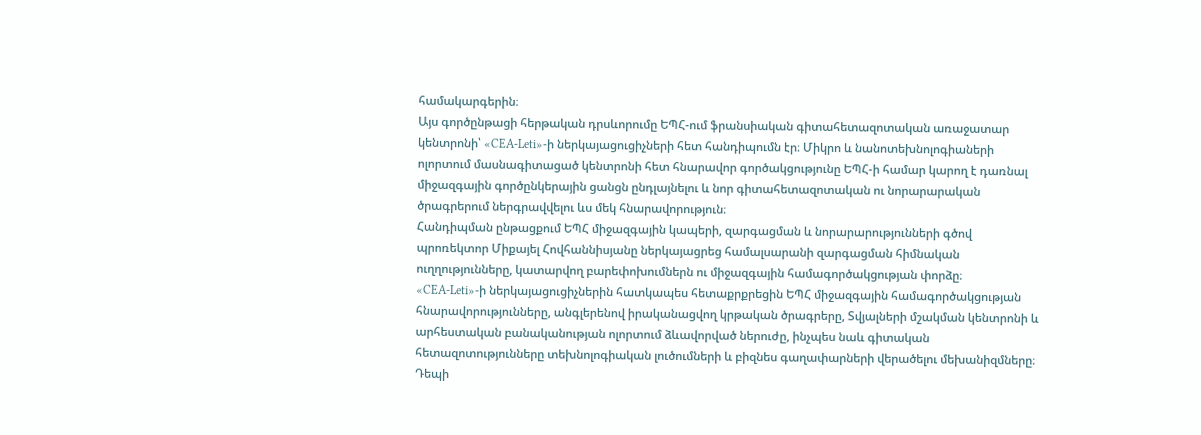համակարգերին։
Այս գործընթացի հերթական դրսևորումը ԵՊՀ-ում ֆրանսիական գիտահետազոտական առաջատար կենտրոնի՝ «CEA-Leti»-ի ներկայացուցիչների հետ հանդիպումն էր։ Միկրո և նանոտեխնոլոգիաների ոլորտում մասնագիտացած կենտրոնի հետ հնարավոր գործակցությունը ԵՊՀ-ի համար կարող է դառնալ միջազգային գործընկերային ցանցն ընդլայնելու և նոր գիտահետազոտական ու նորարարական ծրագրերում ներգրավվելու ևս մեկ հնարավորություն։
Հանդիպման ընթացքում ԵՊՀ միջազգային կապերի, զարգացման և նորարարությունների գծով պրոռեկտոր Միքայել Հովհաննիսյանը ներկայացրեց համալսարանի զարգացման հիմնական ուղղությունները, կատարվող բարեփոխումներն ու միջազգային համագործակցության փորձը։
«CEA-Leti»-ի ներկայացուցիչներին հատկապես հետաքրքրեցին ԵՊՀ միջազգային համագործակցության հնարավորությունները, անգլերենով իրականացվող կրթական ծրագրերը, Տվյալների մշակման կենտրոնի և արհեստական բանականության ոլորտում ձևավորված ներուժը, ինչպես նաև գիտական հետազոտությունները տեխնոլոգիական լուծումների և բիզնես գաղափարների վերածելու մեխանիզմները։
Դեպի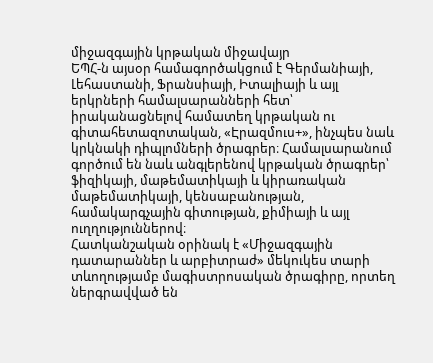միջազգային կրթական միջավայր
ԵՊՀ-ն այսօր համագործակցում է Գերմանիայի, Լեհաստանի, Ֆրանսիայի, Իտալիայի և այլ երկրների համալսարանների հետ՝ իրականացնելով համատեղ կրթական ու գիտահետազոտական, «Էրազմուս+», ինչպես նաև կրկնակի դիպլոմների ծրագրեր։ Համալսարանում գործում են նաև անգլերենով կրթական ծրագրեր՝ ֆիզիկայի, մաթեմատիկայի և կիրառական մաթեմատիկայի, կենսաբանության, համակարգչային գիտության, քիմիայի և այլ ուղղություններով։
Հատկանշական օրինակ է «Միջազգային դատարաններ և արբիտրաժ» մեկուկես տարի տևողությամբ մագիստրոսական ծրագիրը, որտեղ ներգրավված են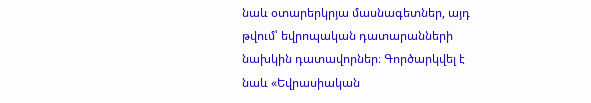նաև օտարերկրյա մասնագետներ, այդ թվում՝ եվրոպական դատարանների նախկին դատավորներ։ Գործարկվել է նաև «Եվրասիական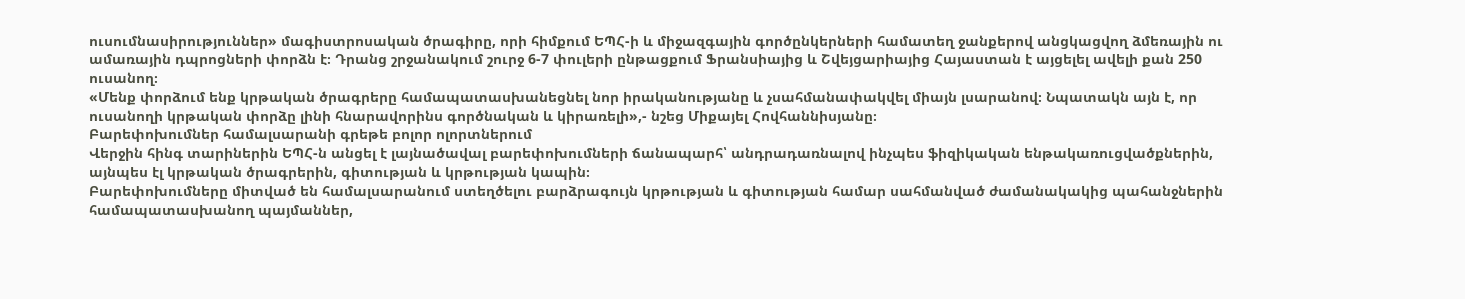ուսումնասիրություններ» մագիստրոսական ծրագիրը, որի հիմքում ԵՊՀ-ի և միջազգային գործընկերների համատեղ ջանքերով անցկացվող ձմեռային ու ամառային դպրոցների փորձն է։ Դրանց շրջանակում շուրջ 6-7 փուլերի ընթացքում Ֆրանսիայից և Շվեյցարիայից Հայաստան է այցելել ավելի քան 250 ուսանող։
«Մենք փորձում ենք կրթական ծրագրերը համապատասխանեցնել նոր իրականությանը և չսահմանափակվել միայն լսարանով։ Նպատակն այն է, որ ուսանողի կրթական փորձը լինի հնարավորինս գործնական և կիրառելի»,- նշեց Միքայել Հովհաննիսյանը։
Բարեփոխումներ համալսարանի գրեթե բոլոր ոլորտներում
Վերջին հինգ տարիներին ԵՊՀ-ն անցել է լայնածավալ բարեփոխումների ճանապարհ՝ անդրադառնալով ինչպես ֆիզիկական ենթակառուցվածքներին, այնպես էլ կրթական ծրագրերին, գիտության և կրթության կապին։
Բարեփոխումները միտված են համալսարանում ստեղծելու բարձրագույն կրթության և գիտության համար սահմանված ժամանակակից պահանջներին համապատասխանող պայմաններ,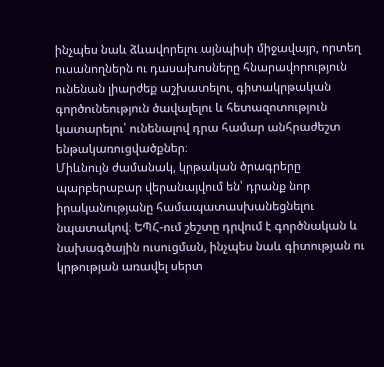ինչպես նաև ձևավորելու այնպիսի միջավայր, որտեղ ուսանողներն ու դասախոսները հնարավորություն ունենան լիարժեք աշխատելու, գիտակրթական գործունեություն ծավալելու և հետազոտություն կատարելու՝ ունենալով դրա համար անհրաժեշտ ենթակառուցվածքներ։
Միևնույն ժամանակ, կրթական ծրագրերը պարբերաբար վերանայվում են՝ դրանք նոր իրականությանը համապատասխանեցնելու նպատակով։ ԵՊՀ-ում շեշտը դրվում է գործնական և նախագծային ուսուցման, ինչպես նաև գիտության ու կրթության առավել սերտ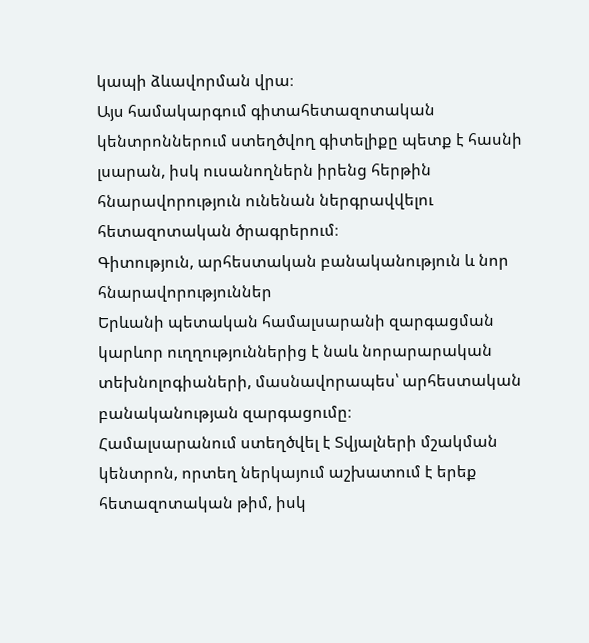կապի ձևավորման վրա։
Այս համակարգում գիտահետազոտական կենտրոններում ստեղծվող գիտելիքը պետք է հասնի լսարան, իսկ ուսանողներն իրենց հերթին հնարավորություն ունենան ներգրավվելու հետազոտական ծրագրերում։
Գիտություն, արհեստական բանականություն և նոր հնարավորություններ
Երևանի պետական համալսարանի զարգացման կարևոր ուղղություններից է նաև նորարարական տեխնոլոգիաների, մասնավորապես՝ արհեստական բանականության զարգացումը։
Համալսարանում ստեղծվել է Տվյալների մշակման կենտրոն, որտեղ ներկայում աշխատում է երեք հետազոտական թիմ, իսկ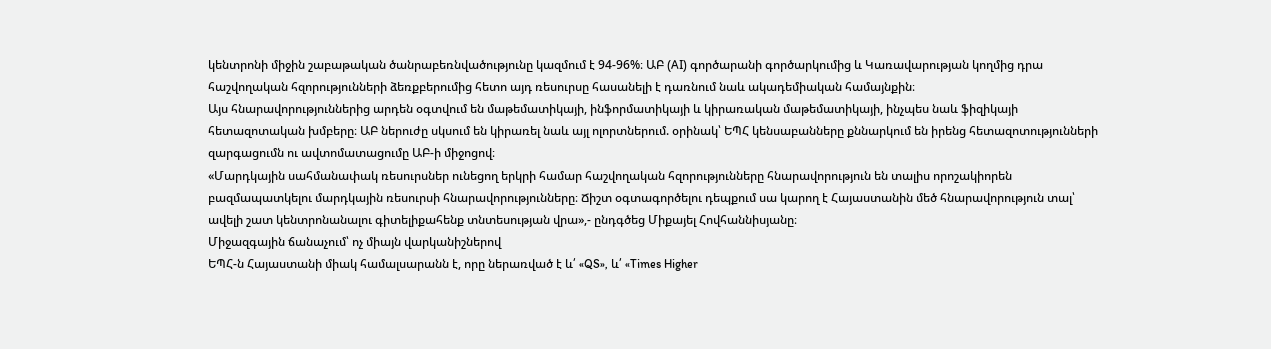կենտրոնի միջին շաբաթական ծանրաբեռնվածությունը կազմում է 94-96%։ ԱԲ (AI) գործարանի գործարկումից և Կառավարության կողմից դրա հաշվողական հզորությունների ձեռքբերումից հետո այդ ռեսուրսը հասանելի է դառնում նաև ակադեմիական համայնքին։
Այս հնարավորություններից արդեն օգտվում են մաթեմատիկայի, ինֆորմատիկայի և կիրառական մաթեմատիկայի, ինչպես նաև ֆիզիկայի հետազոտական խմբերը։ ԱԲ ներուժը սկսում են կիրառել նաև այլ ոլորտներում. օրինակ՝ ԵՊՀ կենսաբանները քննարկում են իրենց հետազոտությունների զարգացումն ու ավտոմատացումը ԱԲ-ի միջոցով։
«Մարդկային սահմանափակ ռեսուրսներ ունեցող երկրի համար հաշվողական հզորությունները հնարավորություն են տալիս որոշակիորեն բազմապատկելու մարդկային ռեսուրսի հնարավորությունները։ Ճիշտ օգտագործելու դեպքում սա կարող է Հայաստանին մեծ հնարավորություն տալ՝ ավելի շատ կենտրոնանալու գիտելիքահենք տնտեսության վրա»,- ընդգծեց Միքայել Հովհաննիսյանը։
Միջազգային ճանաչում՝ ոչ միայն վարկանիշներով
ԵՊՀ-ն Հայաստանի միակ համալսարանն է, որը ներառված է և՛ «QS», և՛ «Times Higher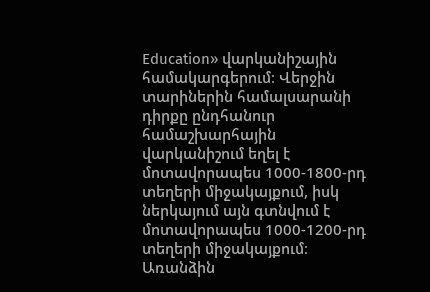Education» վարկանիշային համակարգերում։ Վերջին տարիներին համալսարանի դիրքը ընդհանուր համաշխարհային վարկանիշում եղել է մոտավորապես 1000-1800-րդ տեղերի միջակայքում, իսկ ներկայում այն գտնվում է մոտավորապես 1000-1200-րդ տեղերի միջակայքում։
Առանձին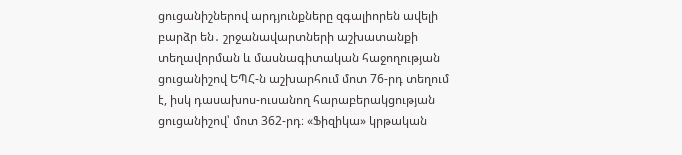ցուցանիշներով արդյունքները զգալիորեն ավելի բարձր են․ շրջանավարտների աշխատանքի տեղավորման և մասնագիտական հաջողության ցուցանիշով ԵՊՀ-ն աշխարհում մոտ 76-րդ տեղում է, իսկ դասախոս-ուսանող հարաբերակցության ցուցանիշով՝ մոտ 362-րդ։ «Ֆիզիկա» կրթական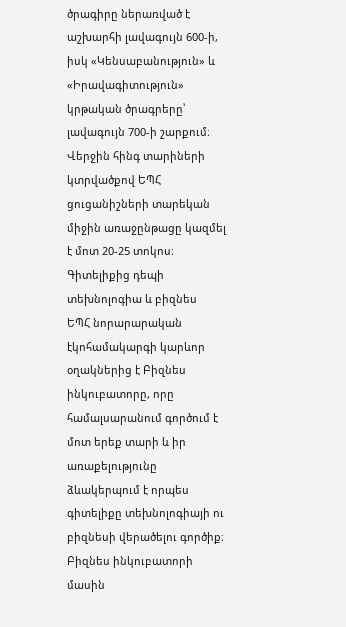ծրագիրը ներառված է աշխարհի լավագույն 600-ի, իսկ «Կենսաբանություն» և «Իրավագիտություն» կրթական ծրագրերը՝ լավագույն 700-ի շարքում։
Վերջին հինգ տարիների կտրվածքով ԵՊՀ ցուցանիշների տարեկան միջին առաջընթացը կազմել է մոտ 20-25 տոկոս։
Գիտելիքից դեպի տեխնոլոգիա և բիզնես
ԵՊՀ նորարարական էկոհամակարգի կարևոր օղակներից է Բիզնես ինկուբատորը, որը համալսարանում գործում է մոտ երեք տարի և իր առաքելությունը ձևակերպում է որպես գիտելիքը տեխնոլոգիայի ու բիզնեսի վերածելու գործիք։ Բիզնես ինկուբատորի մասին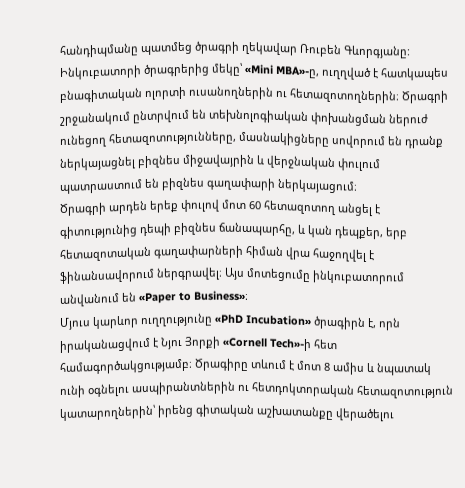հանդիպմանը պատմեց ծրագրի ղեկավար Ռուբեն Գևորգյանը:
Ինկուբատորի ծրագրերից մեկը՝ «Mini MBA»-ը, ուղղված է հատկապես բնագիտական ոլորտի ուսանողներին ու հետազոտողներին։ Ծրագրի շրջանակում ընտրվում են տեխնոլոգիական փոխանցման ներուժ ունեցող հետազոտությունները, մասնակիցները սովորում են դրանք ներկայացնել բիզնես միջավայրին և վերջնական փուլում պատրաստում են բիզնես գաղափարի ներկայացում։
Ծրագրի արդեն երեք փուլով մոտ 60 հետազոտող անցել է գիտությունից դեպի բիզնես ճանապարհը, և կան դեպքեր, երբ հետազոտական գաղափարների հիման վրա հաջողվել է ֆինանսավորում ներգրավել։ Այս մոտեցումը ինկուբատորում անվանում են «Paper to Business»։
Մյուս կարևոր ուղղությունը «PhD Incubation» ծրագիրն է, որն իրականացվում է Նյու Յորքի «Cornell Tech»-ի հետ համագործակցությամբ։ Ծրագիրը տևում է մոտ 8 ամիս և նպատակ ունի օգնելու ասպիրանտներին ու հետդոկտորական հետազոտություն կատարողներին՝ իրենց գիտական աշխատանքը վերածելու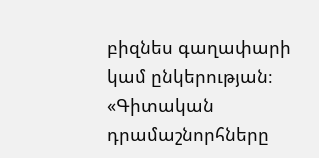բիզնես գաղափարի կամ ընկերության։
«Գիտական դրամաշնորհները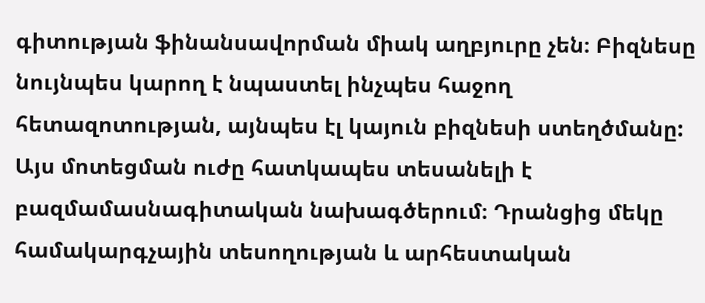գիտության ֆինանսավորման միակ աղբյուրը չեն։ Բիզնեսը նույնպես կարող է նպաստել ինչպես հաջող հետազոտության, այնպես էլ կայուն բիզնեսի ստեղծմանը: Այս մոտեցման ուժը հատկապես տեսանելի է բազմամասնագիտական նախագծերում։ Դրանցից մեկը համակարգչային տեսողության և արհեստական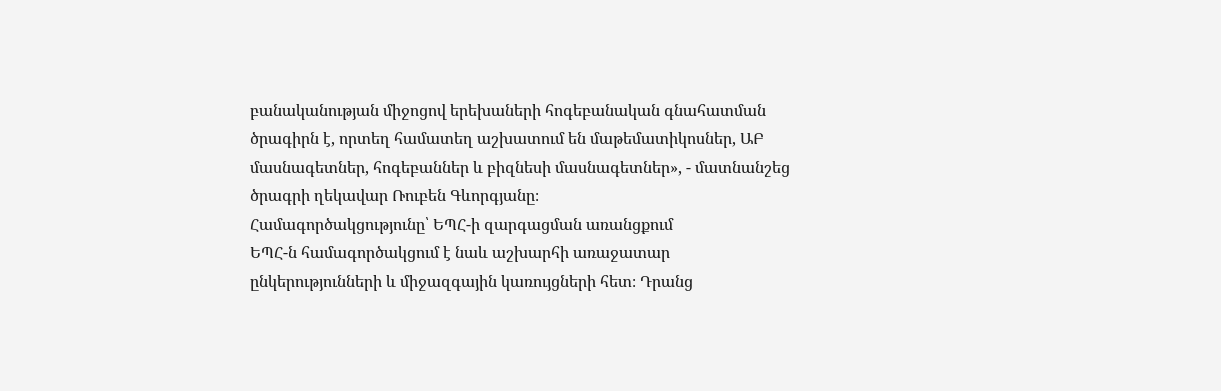բանականության միջոցով երեխաների հոգեբանական գնահատման ծրագիրն է, որտեղ համատեղ աշխատում են մաթեմատիկոսներ, ԱԲ մասնագետներ, հոգեբաններ և բիզնեսի մասնագետներ», - մատնանշեց ծրագրի ղեկավար Ռուբեն Գևորգյանը։
Համագործակցությունը՝ ԵՊՀ-ի զարգացման առանցքում
ԵՊՀ-ն համագործակցում է նաև աշխարհի առաջատար ընկերությունների և միջազգային կառույցների հետ։ Դրանց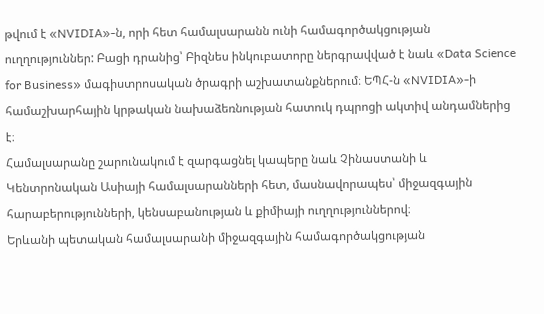թվում է «NVIDIA»-ն, որի հետ համալսարանն ունի համագործակցության ուղղություններ: Բացի դրանից՝ Բիզնես ինկուբատորը ներգրավված է նաև «Data Science for Business» մագիստրոսական ծրագրի աշխատանքներում։ ԵՊՀ-ն «NVIDIA»-ի համաշխարհային կրթական նախաձեռնության հատուկ դպրոցի ակտիվ անդամներից է։
Համալսարանը շարունակում է զարգացնել կապերը նաև Չինաստանի և Կենտրոնական Ասիայի համալսարանների հետ, մասնավորապես՝ միջազգային հարաբերությունների, կենսաբանության և քիմիայի ուղղություններով։
Երևանի պետական համալսարանի միջազգային համագործակցության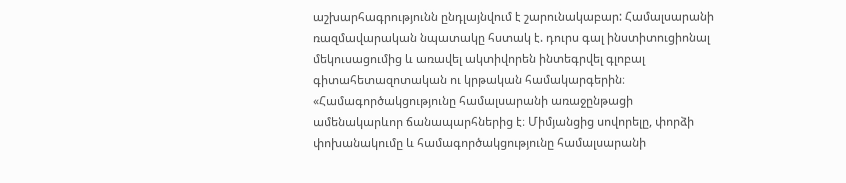աշխարհագրությունն ընդլայնվում է շարունակաբար: Համալսարանի ռազմավարական նպատակը հստակ է. դուրս գալ ինստիտուցիոնալ մեկուսացումից և առավել ակտիվորեն ինտեգրվել գլոբալ գիտահետազոտական ու կրթական համակարգերին։
«Համագործակցությունը համալսարանի առաջընթացի ամենակարևոր ճանապարհներից է։ Միմյանցից սովորելը, փորձի փոխանակումը և համագործակցությունը համալսարանի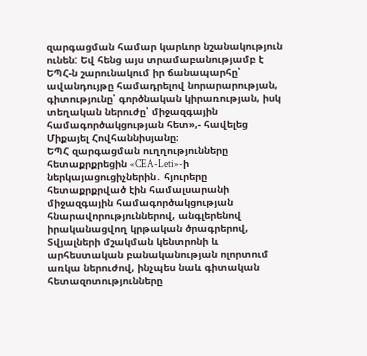զարգացման համար կարևոր նշանակություն ունեն: Եվ հենց այս տրամաբանությամբ է ԵՊՀ-ն շարունակում իր ճանապարհը՝ ավանդույթը համադրելով նորարարության, գիտությունը՝ գործնական կիրառության, իսկ տեղական ներուժը՝ միջազգային համագործակցության հետ»,- հավելեց Միքայել Հովհաննիսյանը։
ԵՊՀ զարգացման ուղղությունները հետաքրքրեցին «CEA-Leti»-ի ներկայացուցիչներին․ հյուրերը հետաքրքրված էին համալսարանի միջազգային համագործակցության հնարավորություններով, անգլերենով իրականացվող կրթական ծրագրերով, Տվյալների մշակման կենտրոնի և արհեստական բանականության ոլորտում առկա ներուժով, ինչպես նաև գիտական հետազոտությունները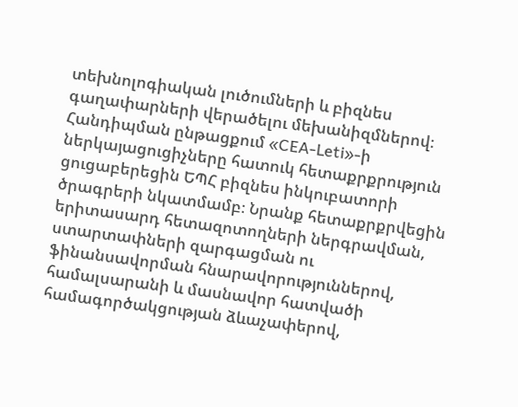տեխնոլոգիական լուծումների և բիզնես գաղափարների վերածելու մեխանիզմներով։
Հանդիպման ընթացքում «CEA-Leti»-ի ներկայացուցիչները հատուկ հետաքրքրություն ցուցաբերեցին ԵՊՀ բիզնես ինկուբատորի ծրագրերի նկատմամբ։ Նրանք հետաքրքրվեցին երիտասարդ հետազոտողների ներգրավման, ստարտափների զարգացման ու ֆինանսավորման հնարավորություններով, համալսարանի և մասնավոր հատվածի համագործակցության ձևաչափերով,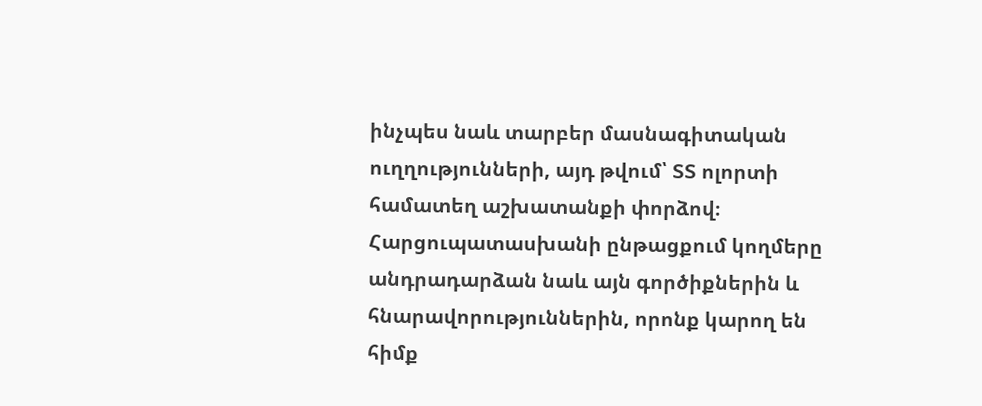ինչպես նաև տարբեր մասնագիտական ուղղությունների, այդ թվում՝ ՏՏ ոլորտի համատեղ աշխատանքի փորձով։
Հարցուպատասխանի ընթացքում կողմերը անդրադարձան նաև այն գործիքներին և հնարավորություններին, որոնք կարող են հիմք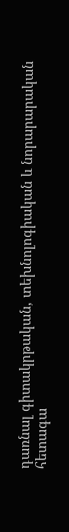դառնալ գիտակրթական, տեխնոլոգիական և նորարարական հետագա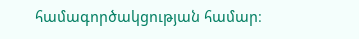համագործակցության համար։